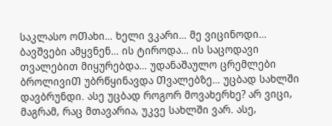საკლასო ოᲗახი… ხელი ვკარი… მე ვიცინოდი… ბავᲨვები ამყვნენ… ის ტიროდა… ის საცოდავი თვალებით მიყურებდა… უდანაᲨაულო ცრემლები ბროლივიᲗ უბრწყინავდა Თვალებზე… უცბად სახლში დავბრუნდი. ასე უცბად როგორ მოვახერხე? არ ვიცი, მაგრამ, რაც მთავარია, უკვე სახლში ვარ. ასე,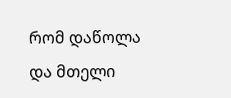რომ დაწოლა და მთელი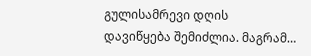გულისამრევი დღის დავიწყება შემიძლია. მაგრამ…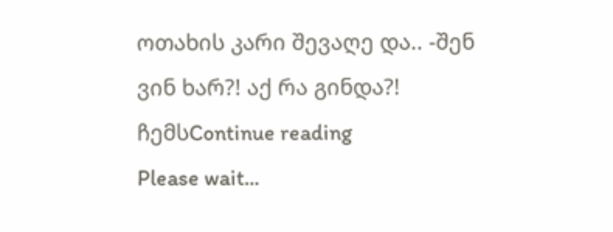ოთახის კარი შევაღე და.. -შენ ვინ ხარ?! აქ რა გინდა?! ჩემსContinue reading
Please wait...